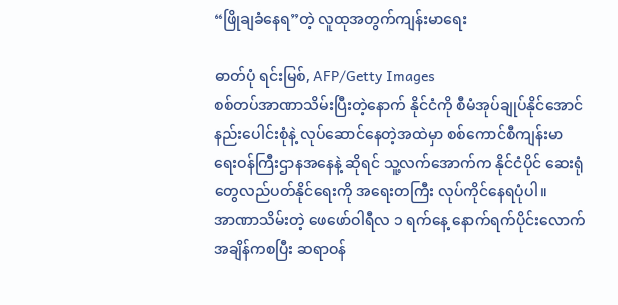“ဖြိုချခံနေရ”တဲ့ လူထုအတွက်ကျန်းမာရေး

ဓာတ်ပုံ ရင်းမြစ်, AFP/Getty Images
စစ်တပ်အာဏာသိမ်းပြီးတဲ့နောက် နိုင်ငံကို စီမံအုပ်ချုပ်နိုင်အောင် နည်းပေါင်းစုံနဲ့ လုပ်ဆောင်နေတဲ့အထဲမှာ စစ်ကောင်စီကျန်းမာရေးဝန်ကြီးဌာနအနေနဲ့ ဆိုရင် သူ့လက်အောက်က နိုင်ငံပိုင် ဆေးရုံတွေလည်ပတ်နိုင်ရေးကို အရေးတကြီး လုပ်ကိုင်နေရပုံပါ။
အာဏာသိမ်းတဲ့ ဖေဖော်ဝါရီလ ၁ ရက်နေ့ နောက်ရက်ပိုင်းလောက်အချိန်ကစပြီး ဆရာဝန်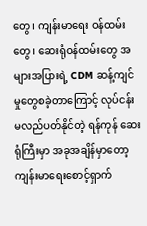တွေ၊ ကျန်းမာရေး ဝန်ထမ်းတွေ၊ ဆေးရုံဝန်ထမ်းတွေ အများအပြားရဲ့ CDM ဆန့်ကျင်မှုတွေစခဲ့တာကြောင့် လုပ်ငန်းမလည်ပတ်နိုင်တဲ့ ရန်ကုန် ဆေးရုံကြီးမှာ အခုအချိန်မှာတော့ ကျန်းမာရေးစောင့်ရှာက်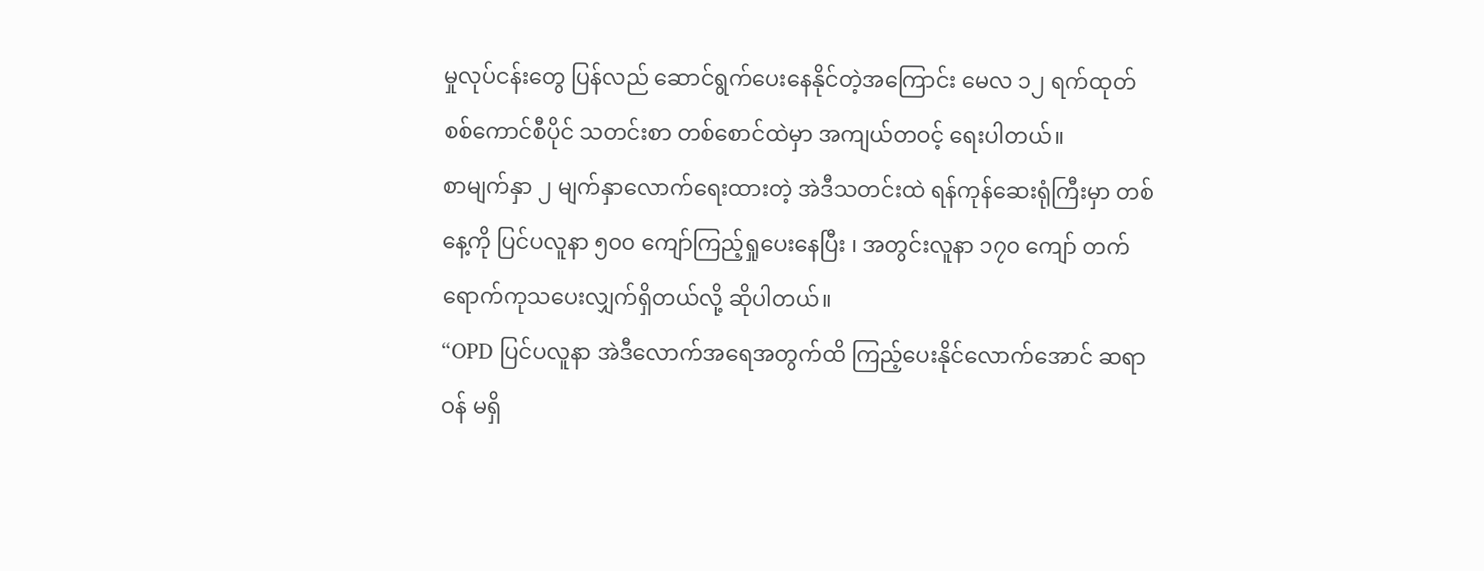မှုလုပ်ငန်းတွေ ပြန်လည် ဆောင်ရွက်ပေးနေနိုင်တဲ့အကြောင်း မေလ ၁၂ ရက်ထုတ် စစ်ကောင်စီပိုင် သတင်းစာ တစ်စောင်ထဲမှာ အကျယ်တဝင့် ရေးပါတယ်။
စာမျက်နှာ ၂ မျက်နှာလောက်ရေးထားတဲ့ အဲဒီသတင်းထဲ ရန်ကုန်ဆေးရုံကြီးမှာ တစ်နေ့ကို ပြင်ပလူနာ ၅၀၀ ကျော်ကြည့်ရှုပေးနေပြီး ၊ အတွင်းလူနာ ၁၇၀ ကျော် တက်ရောက်ကုသပေးလျှက်ရှိတယ်လို့ ဆိုပါတယ်။
“OPD ပြင်ပလူနာ အဲဒီလောက်အရေအတွက်ထိ ကြည့်ပေးနိုင်လောက်အောင် ဆရာဝန် မရှိ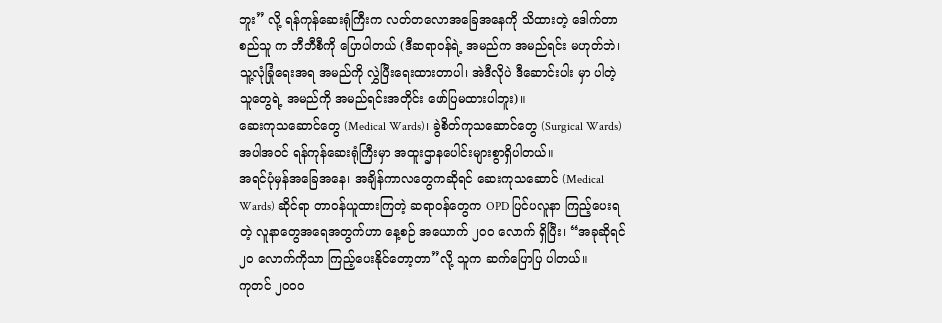ဘူး” လို့ ရန်ကုန်ဆေးရုံကြီးက လတ်တလောအခြေအနေကို သိထားတဲ့ ဒေါက်တာ စည်သူ က ဘီဘီစီကို ပြောပါတယ် (ဒီဆရာဝန်ရဲ့ အမည်က အမည်ရင်း မဟုတ်ဘဲ၊ သူ့လုံခြုံရေးအရ အမည်ကို လွှဲပြီးရေးထားတာပါ၊ အဲဒီလိုပဲ ဒီဆောင်းပါး မှာ ပါတဲ့ သူတွေရဲ့ အမည်ကို အမည်ရင်းအတိုင်း ဖော်ပြမထားပါဘူး)။
ဆေးကုသဆောင်တွေ (Medical Wards)၊ ခွဲစိတ်ကုသဆောင်တွေ (Surgical Wards) အပါအဝင် ရန်ကုန်ဆေးရုံကြီးမှာ အထူးဌာနပေါင်းများစွာရှိပါတယ်။
အရင်ပုံမှန်အခြေအနေ၊ အချိန်ကာလတွေကဆိုရင် ဆေးကုသဆောင် (Medical Wards) ဆိုင်ရာ တာဝန်ယူထားကြတဲ့ ဆရာဝန်တွေက OPD ပြင်ပလူနာ ကြည့်ပေးရတဲ့ လူနာတွေအရေအတွက်ဟာ နေ့စဉ် အယောက် ၂၀၀ လောက် ရှိပြီး၊ “အခုဆိုရင် ၂၀ လောက်ကိုသာ ကြည့်ပေးနိုင်တော့တာ”လို့ သူက ဆက်ပြောပြ ပါတယ်။
ကုတင် ၂၀၀၀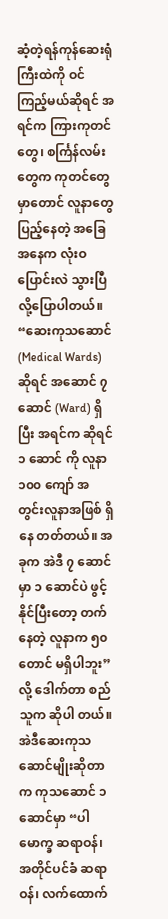ဆံ့တဲ့ရန်ကုန်ဆေးရုံကြီးထဲကို ဝင်ကြည့်မယ်ဆိုရင် အရင်က ကြားကုတင်တွေ၊ စင်္ကြန်လမ်းတွေက ကုတင်တွေမှာတောင် လူနာတွေပြည့်နေတဲ့ အခြေအနေက လုံးဝ ပြောင်းလဲ သွားပြီလို့ပြောပါတယ်။
“ဆေးကုသဆောင်(Medical Wards) ဆိုရင် အဆောင် ၇ ဆောင် (Ward) ရှိပြီး အရင်က ဆိုရင် ၁ ဆောင် ကို လူနာ ၁၀၀ ကျော် အတွင်းလူနာအဖြစ် ရှိနေ တတ်တယ်။ အခုက အဲဒီ ၇ ဆောင်မှာ ၁ ဆောင်ပဲ ဖွင့်နိုင်ပြီးတော့ တက်နေတဲ့ လူနာက ၅၀ တောင် မရှိပါဘူး” လို့ ဒေါက်တာ စည်သူက ဆိုပါ တယ်။
အဲဒီဆေးကုသဆောင်မျိုးဆိုတာက ကုသဆောင် ၁ ဆောင်မှာ “ပါမောက္ခ ဆရာဝန်၊ အတိုင်ပင်ခံ ဆရာဝန်၊ လက်ထောက်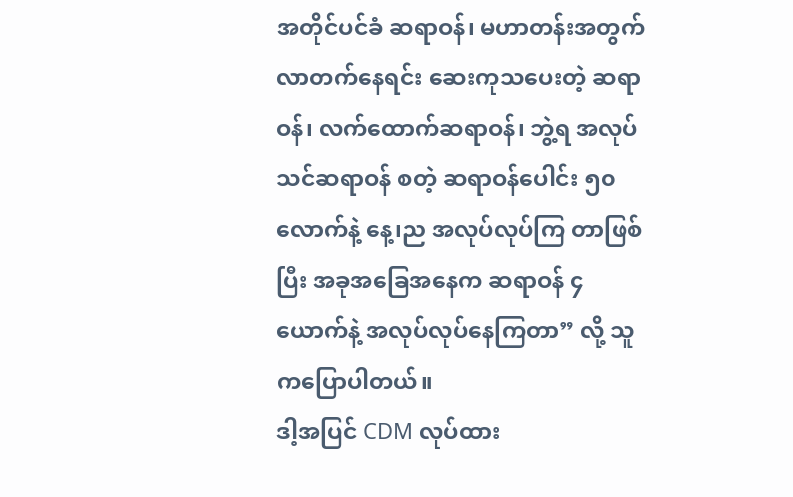အတိုင်ပင်ခံ ဆရာဝန်၊ မဟာတန်းအတွက် လာတက်နေရင်း ဆေးကုသပေးတဲ့ ဆရာဝန်၊ လက်ထောက်ဆရာဝန်၊ ဘွဲ့ရ အလုပ်သင်ဆရာဝန် စတဲ့ ဆရာဝန်ပေါင်း ၅၀ လောက်နဲ့ နေ့၊ည အလုပ်လုပ်ကြ တာဖြစ်ပြီး အခုအခြေအနေက ဆရာဝန် ၄ ယောက်နဲ့ အလုပ်လုပ်နေကြတာ” လို့ သူကပြောပါတယ်။
ဒါ့အပြင် CDM လုပ်ထား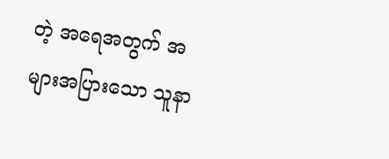တဲ့ အရေအတွက် အများအပြားသော သူနာ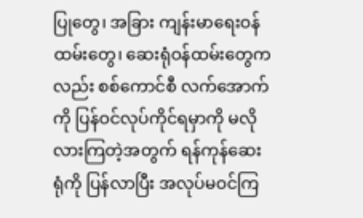ပြုတွေ၊ အခြား ကျန်းမာရေးဝန်ထမ်းတွေ၊ ဆေးရုံဝန်ထမ်းတွေကလည်း စစ်ကောင်စီ လက်အောက် ကို ပြန်ဝင်လုပ်ကိုင်ရမှာကို မလိုလားကြတဲ့အတွက် ရန်ကုန်ဆေးရုံကို ပြန်လာပြီး အလုပ်မဝင်ကြ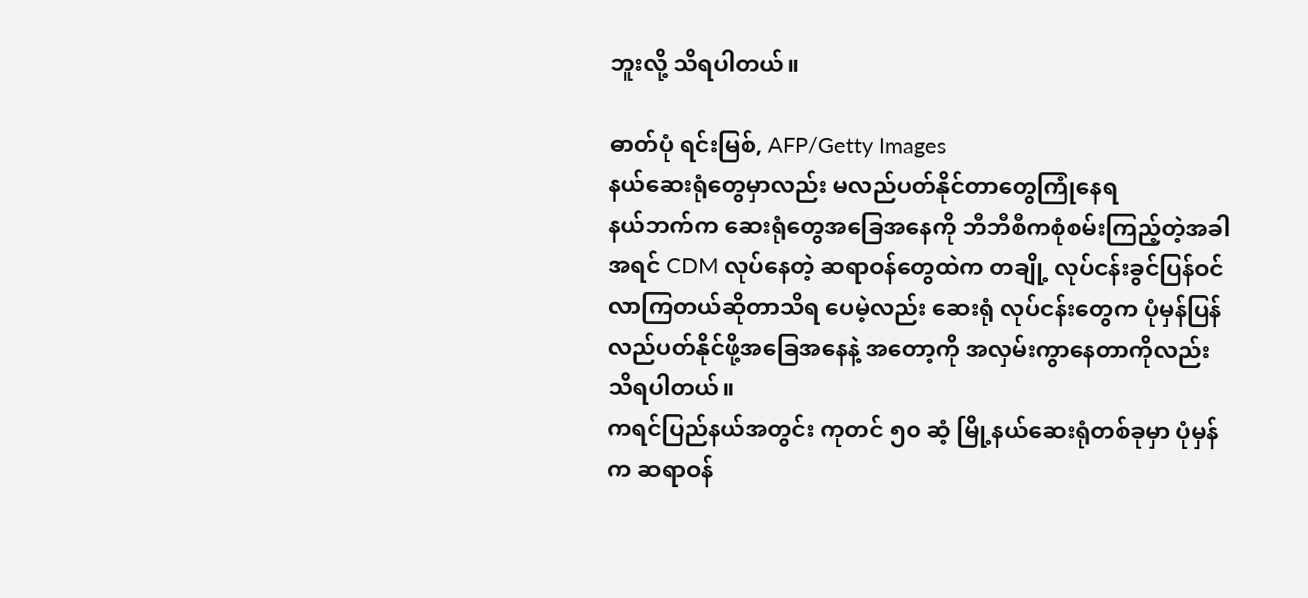ဘူးလို့ သိရပါတယ်။

ဓာတ်ပုံ ရင်းမြစ်, AFP/Getty Images
နယ်ဆေးရုံတွေမှာလည်း မလည်ပတ်နိုင်တာတွေကြုံနေရ
နယ်ဘက်က ဆေးရုံတွေအခြေအနေကို ဘီဘီစီကစုံစမ်းကြည့်တဲ့အခါ အရင် CDM လုပ်နေတဲ့ ဆရာဝန်တွေထဲက တချို့ လုပ်ငန်းခွင်ပြန်ဝင်လာကြတယ်ဆိုတာသိရ ပေမဲ့လည်း ဆေးရုံ လုပ်ငန်းတွေက ပုံမှန်ပြန်လည်ပတ်နိုင်ဖို့အခြေအနေနဲ့ အတော့ကို အလှမ်းကွာနေတာကိုလည်း သိရပါတယ်။
ကရင်ပြည်နယ်အတွင်း ကုတင် ၅၀ ဆံ့ မြို့နယ်ဆေးရုံတစ်ခုမှာ ပုံမှန်က ဆရာဝန်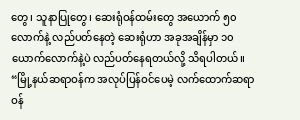တွေ၊ သူနာပြုတွေ၊ ဆေးရုံဝန်ထမ်းတွေ အယောက် ၅၀ လောက်နဲ့ လည်ပတ်နေတဲ့ ဆေးရုံဟာ အခုအချိန်မှာ ၁၀ ယောက်လောက်နဲ့ပဲ လည်ပတ်နေရတယ်လို့ သိရပါတယ်။
“မြို့နယ်ဆရာဝန်က အလုပ်ပြန်ဝင်ပေမဲ့ လက်ထောက်ဆရာဝန်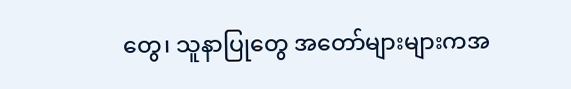တွေ၊ သူနာပြုတွေ အတော်များများကအ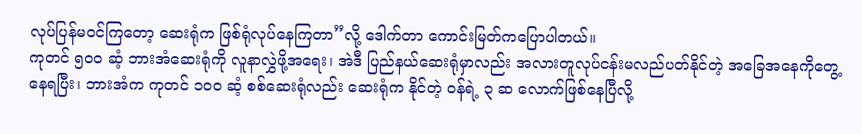လုပ်ပြန်မဝင်ကြတော့ ဆေးရုံက ဖြစ်ရုံလုပ်နေကြတာ”လို့ ဒေါက်တာ ကောင်းမြတ်ကပြောပါတယ်။
ကုတင် ၅၀၀ ဆံ့ ဘားအံဆေးရုံကို လူနာလွှဲဖို့အရေး၊ အဲဒီ ပြည်နယ်ဆေးရုံမှာလည်း အလားတူလုပ်ငန်းမလည်ပတ်နိုင်တဲ့ အခြေအနေကိုတွေ့နေရပြီး၊ ဘားအံက ကုတင် ၁၀၀ ဆံ့ စစ်ဆေးရုံလည်း ဆေးရုံက နိုင်တဲ့ ဝန်ရဲ့ ၃ ဆ လောက်ဖြစ်နေပြီလို့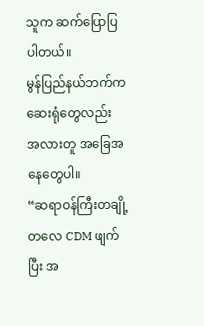သူက ဆက်ပြောပြပါတယ်။
မွန်ပြည်နယ်ဘက်က ဆေးရုံတွေလည်း အလားတူ အခြေအနေတွေပါ။
“ဆရာဝန်ကြီးတချို့ တလေ CDM ဖျက်ပြီး အ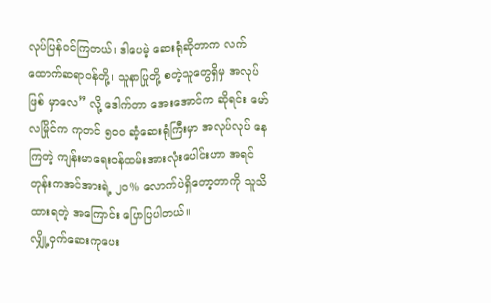လုပ်ပြန်ဝင်ကြတယ်၊ ဒါပေမဲ့ ဆေးရုံဆိုတာက လက်ထောက်ဆရာဝန်တို့၊ သူနာပြုတို့ စတဲ့သူတွေရှိမှ အလုပ်ဖြစ် မှာလေ” လို့ ဒေါက်တာ အေးအောင်က ဆိုရင်း မော်လမြိုင်က ကုတင် ၅၀၀ ဆံ့ဆေးရုံကြီးမှာ အလုပ်လုပ် နေကြတဲ့ ကျန်းမာရေးဝန်ထမ်းအားလုံးပေါင်းဟာ အရင်တုန်းကအင်အားရဲ့ ၂၀% လောက်ပဲရှိတော့တာကို သူသိထားရတဲ့ အကြောင်း ပြောပြပါတယ်။
လျှို့ဝှက်ဆေးကုပေး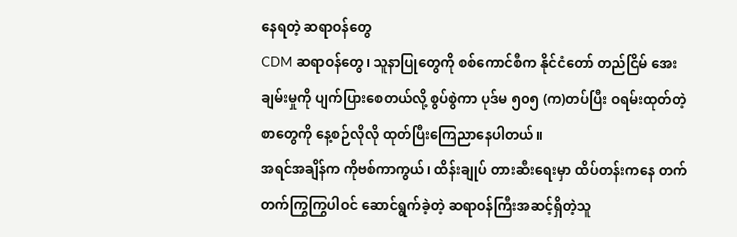နေရတဲ့ ဆရာဝန်တွေ
CDM ဆရာဝန်တွေ၊ သူနာပြုတွေကို စစ်ကောင်စီက နိုင်ငံတော် တည်ငြိမ် အေးချမ်းမှုကို ပျက်ပြားစေတယ်လို့ စွပ်စွဲကာ ပုဒ်မ ၅၀၅ (က)တပ်ပြီး ဝရမ်းထုတ်တဲ့ စာတွေကို နေ့စဉ်လိုလို ထုတ်ပြီးကြေညာနေပါတယ်။
အရင်အချိန်က ကိုဗစ်ကာကွယ်၊ ထိန်းချုပ် တားဆီးရေးမှာ ထိပ်တန်းကနေ တက်တက်ကြွကြွပါဝင် ဆောင်ရွက်ခဲ့တဲ့ ဆရာဝန်ကြီးအဆင့်ရှိတဲ့သူ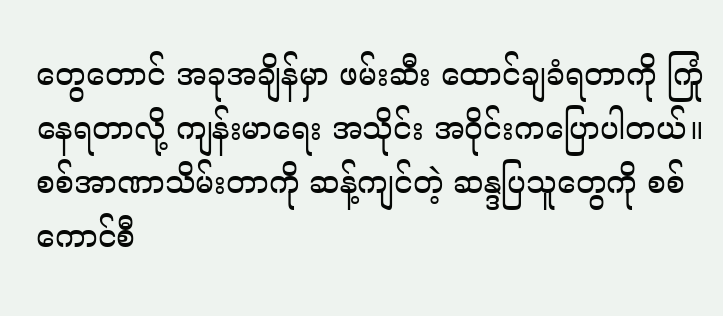တွေတောင် အခုအချိန်မှာ ဖမ်းဆီး ထောင်ချခံရတာကို ကြုံနေရတာလို့ ကျန်းမာရေး အသိုင်း အဝိုင်းကပြောပါတယ်။
စစ်အာဏာသိမ်းတာကို ဆန့်ကျင်တဲ့ ဆန္ဒပြသူတွေကို စစ်ကောင်စီ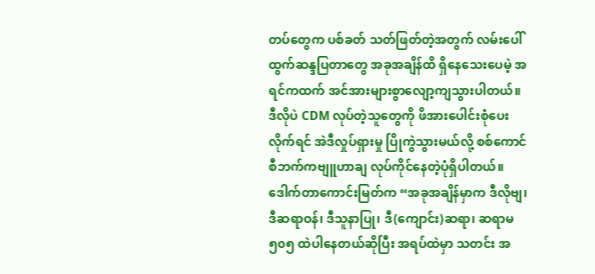တပ်တွေက ပစ်ခတ် သတ်ဖြတ်တဲ့အတွက် လမ်းပေါ်ထွက်ဆန္ဒပြတာတွေ အခုအချိန်ထိ ရှိနေသေးပေမဲ့ အရင်ကထက် အင်အားများစွာလျော့ကျသွားပါတယ်။
ဒီလိုပဲ CDM လုပ်တဲ့သူတွေကို ဖိအားပေါင်းစုံပေးလိုက်ရင် အဲဒီလှုပ်ရှားမှု ပြိုကွဲသွားမယ်လို့ စစ်ကောင်စီဘက်ကဗျူဟာချ လုပ်ကိုင်နေတဲ့ပုံရှိပါတယ်။
ဒေါက်တာကောင်းမြတ်က “အခုအချိန်မှာက ဒီလိုဗျ၊ ဒီဆရာဝန်၊ ဒီသူနာပြု၊ ဒီ(ကျောင်း)ဆရာ၊ ဆရာမ ၅၀၅ ထဲပါနေတယ်ဆိုပြီး အရပ်ထဲမှာ သတင်း အ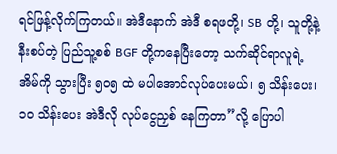ရင်ဖြန့်လိုက်ကြတယ်။ အဲဒီနောက် အဲဒီ စရဖတို့၊ SB တို့၊ သူတို့နဲ့ နီးစပ်တဲ့ ပြည်သူ့စစ် BGF တို့ကနေပြီးတော့ သက်ဆိုင်ရာလူရဲ့ အိမ်ကို သွားပြီး ၅၀၅ ထဲ မပါအောင်လုပ်ပေးမယ်၊ ၅ သိန်းပေး၊ ၁၀ သိန်းပေး အဲဒီလို လုပ်ငွေညှစ် နေကြတာ”လို့ ပြောပါ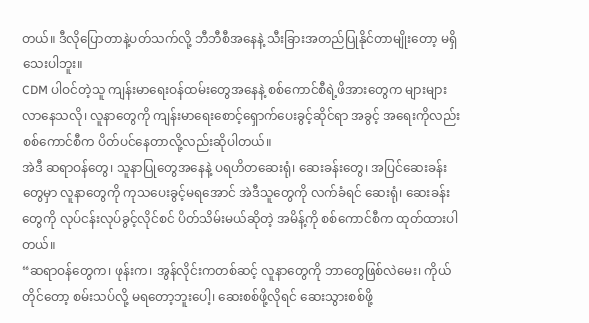တယ်။ ဒီလိုပြောတာနဲ့ပတ်သက်လို့ ဘီဘီစီအနေနဲ့ သီးခြားအတည်ပြုနိုင်တာမျိုးတော့ မရှိသေးပါဘူး။
CDM ပါဝင်တဲ့သူ ကျန်းမာရေးဝန်ထမ်းတွေအနေနဲ့ စစ်ကောင်စီရဲ့ဖိအားတွေက များများလာနေသလို၊ လူနာတွေကို ကျန်းမာရေးစောင့်ရှောက်ပေးခွင့်ဆိုင်ရာ အခွင့် အရေးကိုလည်း စစ်ကောင်စီက ပိတ်ပင်နေတာလို့လည်းဆိုပါတယ်။
အဲဒီ ဆရာဝန်တွေ၊ သူနာပြုတွေအနေနဲ့ ပရဟိတဆေးရုံ၊ ဆေးခန်းတွေ၊ အပြင်ဆေးခန်းတွေမှာ လူနာတွေကို ကုသပေးခွင့်မရအောင် အဲဒီသူတွေကို လက်ခံရင် ဆေးရုံ၊ ဆေးခန်းတွေကို လုပ်ငန်းလုပ်ခွင့်လိုင်စင် ပိတ်သိမ်းမယ်ဆိုတဲ့ အမိန့်ကို စစ်ကောင်စီက ထုတ်ထားပါတယ်။
“ဆရာဝန်တွေက၊ ဖုန်းက၊ အွန်လိုင်းကတစ်ဆင့် လူနာတွေကို ဘာတွေဖြစ်လဲမေး၊ ကိုယ်တိုင်တော့ စမ်းသပ်လို့ မရတော့ဘူးပေါ့၊ ဆေးစစ်ဖို့လိုရင် ဆေးသွားစစ်ဖို့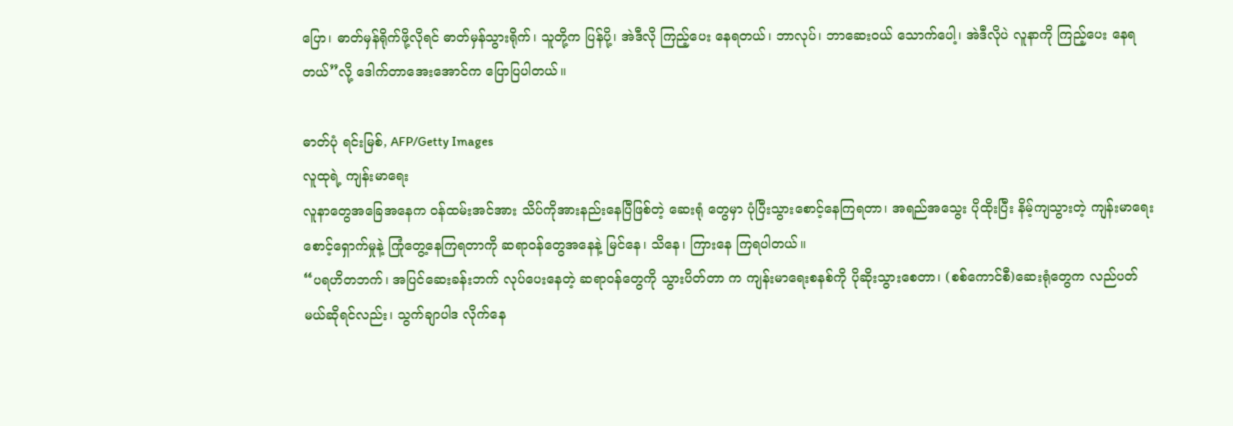ပြော၊ ဓာတ်မှန်ရိုက်ဖို့လိုရင် ဓာတ်မှန်သွားရိုက်၊ သူတို့က ပြန်ပို့၊ အဲဒီလို ကြည့်ပေး နေရတယ်၊ ဘာလုပ်၊ ဘာဆေးဝယ် သောက်ပေါ့၊ အဲဒီလိုပဲ လူနာကို ကြည့်ပေး နေရတယ်”လို့ ဒေါက်တာအေးအောင်က ပြောပြပါတယ်။

ဓာတ်ပုံ ရင်းမြစ်, AFP/Getty Images
လူထုရဲ့ ကျန်းမာရေး
လူနာတွေအခြေအနေက ဝန်ထမ်းအင်အား သိပ်ကိုအားနည်းနေပြီဖြစ်တဲ့ ဆေးရုံ တွေမှာ ပုံပြီးသွားစောင့်နေကြရတာ၊ အရည်အသွေး ပိုထိုးပြီး နိမ့်ကျသွားတဲ့ ကျန်းမာရေးစောင့်ရှောက်မှုနဲ့ ကြုံတွေ့နေကြရတာကို ဆရာဝန်တွေအနေနဲ့ မြင်နေ၊ သိနေ၊ ကြားနေ ကြရပါတယ်။
“ပရဟိတဘက်၊ အပြင်ဆေးခန်းဘက် လုပ်ပေးနေတဲ့ ဆရာဝန်တွေကို သွားပိတ်တာ က ကျန်းမာရေးစနစ်ကို ပိုဆိုးသွားစေတာ၊ (စစ်ကောင်စီ)ဆေးရုံတွေက လည်ပတ် မယ်ဆိုရင်လည်း၊ သွက်ချာပါဒ လိုက်နေ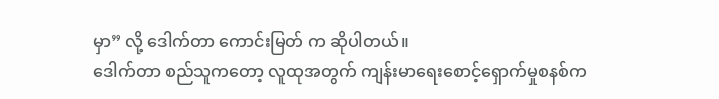မှာ” လို့ ဒေါက်တာ ကောင်းမြတ် က ဆိုပါတယ်။
ဒေါက်တာ စည်သူကတော့ လူထုအတွက် ကျန်းမာရေးစောင့်ရှောက်မှုစနစ်က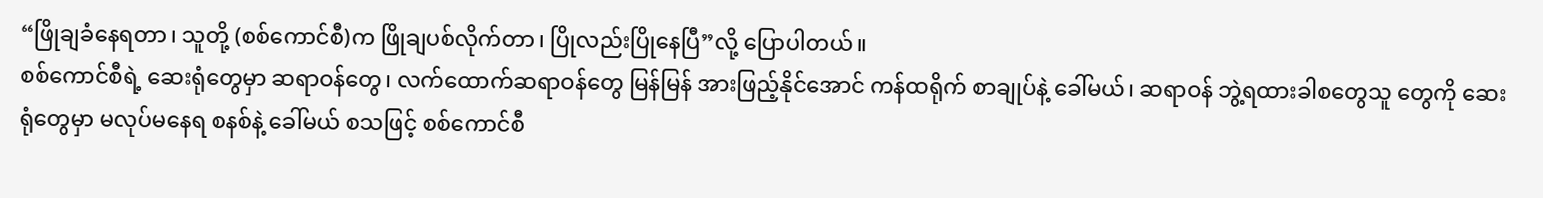“ဖြိုချခံနေရတာ၊ သူတို့ (စစ်ကောင်စီ)က ဖြိုချပစ်လိုက်တာ၊ ပြိုလည်းပြိုနေပြီ”လို့ ပြောပါတယ်။
စစ်ကောင်စီရဲ့ ဆေးရုံတွေမှာ ဆရာဝန်တွေ၊ လက်ထောက်ဆရာဝန်တွေ မြန်မြန် အားဖြည့်နိုင်အောင် ကန်ထရိုက် စာချုပ်နဲ့ ခေါ်မယ်၊ ဆရာဝန် ဘွဲ့ရထားခါစတွေသူ တွေကို ဆေးရုံတွေမှာ မလုပ်မနေရ စနစ်နဲ့ ခေါ်မယ် စသဖြင့် စစ်ကောင်စီ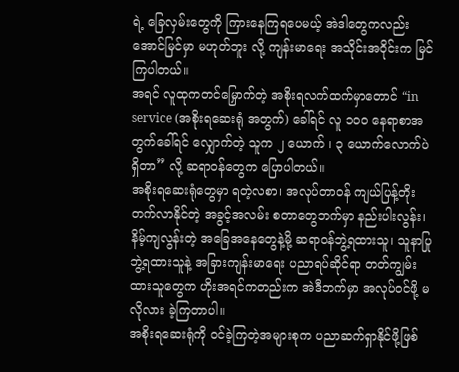ရဲ့ ခြေလှမ်းတွေကို ကြားနေကြရပေမယ့် အဲဒါတွေကလည်း အောင်မြင်မှာ မဟုတ်ဘူး လို့ ကျန်းမာရေး အသိုင်းအဝိုင်းက မြင်ကြပါတယ်။
အရင် လူထုကတင်မြှောက်တဲ့ အစိုးရလက်ထက်မှာတောင် “in service (အစိုးရဆေးရုံ အတွက်) ခေါ်ရင် လူ ၁၀၀ နေရာစာအတွက်ခေါ်ရင် လျှောက်တဲ့ သူက ၂ ယောက် ၊ ၃ ယောက်လောက်ပဲ ရှိတာ” လို့ ဆရာဝန်တွေက ပြောပါတယ်။
အစိုးရဆေးရုံတွေမှာ ရတဲ့လစာ၊ အလုပ်တာဝန် ကျယ်ပြန့်တိုးတက်လာနိုင်တဲ့ အခွင့်အလမ်း စတာတွေဘက်မှာ နည်းပါးလွန်း၊ နိမ့်ကျလွန်းတဲ့ အခြေအနေတွေနဲ့မို့ ဆရာဝန်ဘွဲ့ရထားသူ၊ သူနာပြုဘွဲ့ရထားသူနဲ့ အခြားကျန်းမာရေး ပညာရပ်ဆိုင်ရာ တတ်ကျွမ်းထားသူတွေက ဟိုးအရင်ကတည်းက အဲဒီဘက်မှာ အလုပ်ဝင်ဖို့ မလိုလား ခဲ့ကြတာပါ။
အစိုးရဆေးရုံကို ဝင်ခဲ့ကြတဲ့အများစုက ပညာဆက်ရှာနိုင်ဖို့ဖြစ်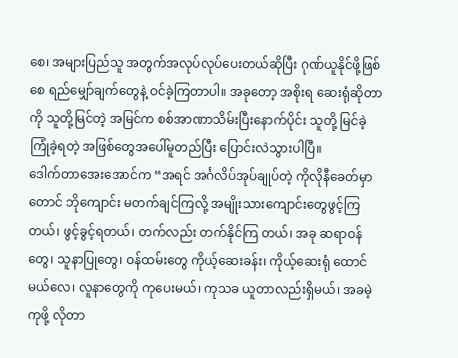စေ၊ အများပြည်သူ အတွက်အလုပ်လုပ်ပေးတယ်ဆိုပြီး ဂုဏ်ယူနိုင်ဖို့ဖြစ်စေ ရည်မျှော်ချက်တွေနဲ့ ဝင်ခဲ့ကြတာပါ။ အခုတော့ အစိုးရ ဆေးရုံဆိုတာကို သူတို့မြင်တဲ့ အမြင်က စစ်အာဏာသိမ်းပြီးနောက်ပိုင်း သူတို့ မြင်ခဲ့ ကြုံခဲ့ရတဲ့ အဖြစ်တွေအပေါ်မူတည်ပြီး ပြောင်းလဲသွားပါပြီ။
ဒေါက်တာအေးအောင်က “အရင် အင်္ဂလိပ်အုပ်ချုပ်တဲ့ ကိုလိုနီခေတ်မှာတောင် ဘိုကျောင်း မတက်ချင်ကြလို့ အမျိုးသားကျောင်းတွေဖွင့်ကြတယ်၊ ဖွင့်ခွင့်ရတယ်၊ တက်လည်း တက်နိုင်ကြ တယ်၊ အခု ဆရာဝန်တွေ၊ သူနာပြုတွေ၊ ဝန်ထမ်းတွေ ကိုယ့်ဆေးခန်း၊ ကိုယ့်ဆေးရုံ ထောင်မယ်လေ၊ လူနာတွေကို ကုပေးမယ်၊ ကုသခ ယူတာလည်းရှိမယ်၊ အခမဲ့ကုဖို့ လိုတာ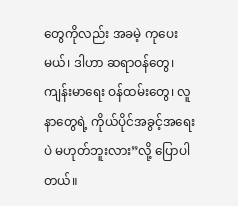တွေကိုလည်း အခမဲ့ ကုပေးမယ်၊ ဒါဟာ ဆရာဝန်တွေ၊ ကျန်းမာရေး ဝန်ထမ်းတွေ၊ လူနာတွေရဲ့ ကိုယ်ပိုင်အခွင့်အရေးပဲ မဟုတ်ဘူးလား”လို့ ပြောပါတယ်။